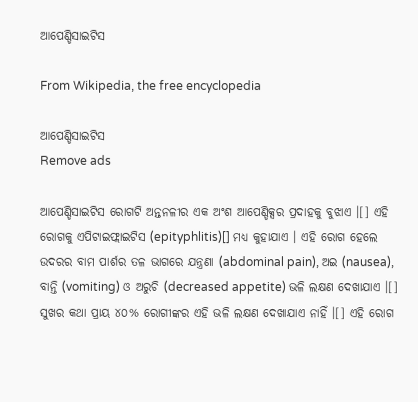ଆପେଣ୍ଡିସାଇଟିସ

From Wikipedia, the free encyclopedia

ଆପେଣ୍ଡିସାଇଟିସ
Remove ads

ଆପେଣ୍ଡିସାଇଟିସ ରୋଗଟି ଅନ୍ତନଳୀର ଏକ ଅଂଶ ଆପେଣ୍ଡିକ୍ସର ପ୍ରଦାହକୁ ବୁଝାଏ ।[] ଏହି ରୋଗକୁ ଏପିଟାଇଫ୍ଲାଇଟିସ (epityphlitis)[] ମଧ୍ୟ କୁହାଯାଏ । ଏହି ରୋଗ ହେଲେ ଉଦରର ବାମ ପାର୍ଶର ତଳ ଭାଗରେ ଯନ୍ତ୍ରଣା (abdominal pain), ଅଇ (nausea), ବାନ୍ତି (vomiting) ଓ ଅରୁଚି (decreased appetite) ଭଳି ଲକ୍ଷଣ ଦେଖାଯାଏ ।[] ସୁଖର କଥା ପ୍ରାୟ ୪୦% ରୋଗୀଙ୍କର ଏହି ଭଳି ଲକ୍ଷଣ ଦେଖାଯାଏ ନାହିଁ ।[] ଏହି ରୋଗ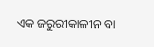ଏକ ଜରୁରୀକାଳୀନ ବା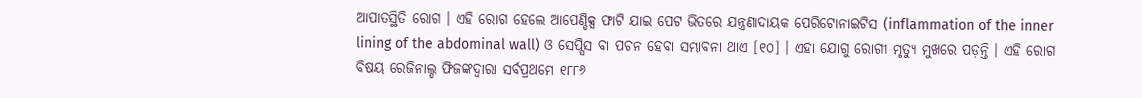ଆପାତସ୍ଥିତି ରୋଗ । ଏହି ରୋଗ ହେଲେ ଆପେଣ୍ଡିକ୍ସ ଫାଟି ଯାଇ ପେଟ ଭିତରେ ଯନ୍ତ୍ରଣାଦାୟକ ପେରିଟୋନାଇଟିସ (inflammation of the inner lining of the abdominal wall) ଓ ସେପ୍ସିସ ବା ପଚନ ହେବା ସମ୍ଭାବନା ଥାଏ [୧୦] । ଏହା ଯୋଗୁ ରୋଗୀ ମୃତ୍ୟୁ ମୁଖରେ ପଡ଼ନ୍ତି । ଏହି ରୋଗ ବିଷୟ ରେଜିନାଲ୍ଡ ଫିଜଙ୍କଦ୍ୱାରା ସର୍ବପ୍ରଥମେ ୧୮୮୬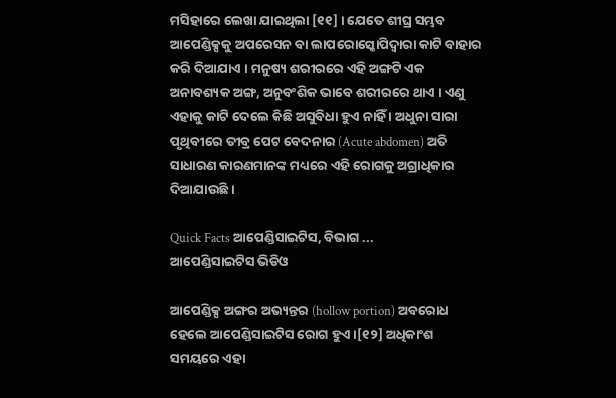ମସିହାରେ ଲେଖା ଯାଇଥିଲା [୧୧] । ଯେତେ ଶୀଘ୍ର ସମ୍ଭବ ଆପେଣ୍ଡିକ୍ସକୁ ଅପରେସନ ବା ଲାପରୋସ୍କୋପିଦ୍ୱାରା କାଟି ବାହାର କରି ଦିଆଯାଏ । ମନୁଷ୍ୟ ଶରୀରରେ ଏହି ଅଙ୍ଗଟି ଏକ ଅନାବଶ୍ୟକ ଅଙ୍ଗ, ଅନୁବଂଶିକ ଭାବେ ଶରୀରରେ ଥାଏ । ଏଣୁ ଏହାକୁ କାଟି ଦେଲେ କିଛି ଅସୁବିଧା ହୁଏ ନାହିଁ । ଅଧୁନା ସାରା ପୃଥିବୀରେ ତୀବ୍ର ପେଟ ବେଦନାର (Acute abdomen) ଅତି ସାଧାରଣ କାରଣମାନଙ୍କ ମଧ୍ୟରେ ଏହି ରୋଗକୁ ଅଗ୍ରାଧିକାର ଦିଆଯାଉଛି ।

Quick Facts ଆପେଣ୍ଡିସାଇଟିସ, ବିଭାଗ ...
ଆପେଣ୍ଡିସାଇଟିସ ଭିଡିଓ

ଆପେଣ୍ଡିକ୍ସ ଅଙ୍ଗର ଅଭ୍ୟନ୍ତର (hollow portion) ଅବରୋଧ ହେଲେ ଆପେଣ୍ଡିସାଇଟିସ ରୋଗ ହୁଏ ।[୧୨] ଅଧିକାଂଶ ସମୟରେ ଏହା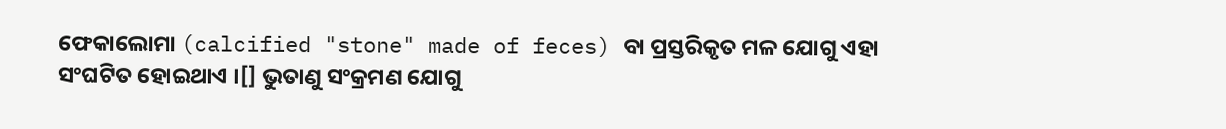ଫେକାଲୋମା (calcified "stone" made of feces) ବା ପ୍ରସ୍ତରିକୃତ ମଳ ଯୋଗୁ ଏହା ସଂଘଟିତ ହୋଇଥାଏ ।[] ଭୁତାଣୁ ସଂକ୍ରମଣ ଯୋଗୁ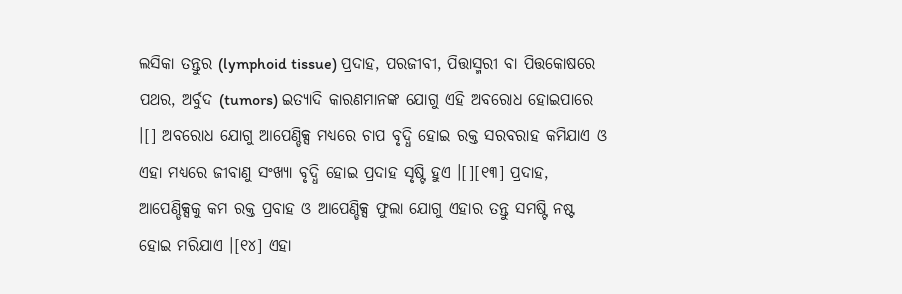ଲସିକା ତନ୍ତୁର (lymphoid tissue) ପ୍ରଦାହ, ପରଜୀବୀ, ପିତ୍ତାସ୍ମରୀ ବା ପିତ୍ତକୋଷରେ ପଥର, ଅର୍ବୁଦ (tumors) ଇତ୍ୟାଦି କାରଣମାନଙ୍କ ଯୋଗୁ ଏହି ଅବରୋଧ ହୋଇପାରେ ।[] ଅବରୋଧ ଯୋଗୁ ଆପେଣ୍ଡିକ୍ସ ମଧ୍ୟରେ ଚାପ ବୃଦ୍ଧି ହୋଇ ରକ୍ତ ସରବରାହ କମିଯାଏ ଓ ଏହା ମଧ୍ୟରେ ଜୀବାଣୁ ସଂଖ୍ୟା ବୃଦ୍ଧି ହୋଇ ପ୍ରଦାହ ସୃଷ୍ଟି ହୁଏ ।[][୧୩] ପ୍ରଦାହ, ଆପେଣ୍ଡିକ୍ସକୁ କମ ରକ୍ତ ପ୍ରବାହ ଓ ଆପେଣ୍ଡିକ୍ସ ଫୁଲା ଯୋଗୁ ଏହାର ତନ୍ତୁ ସମଷ୍ଟି ନଷ୍ଟ ହୋଇ ମରିଯାଏ ।[୧୪] ଏହା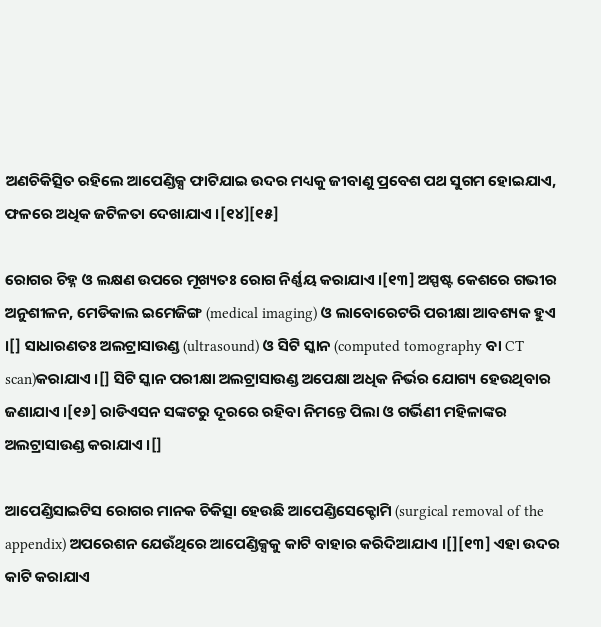ଅଣଚିକିତ୍ସିତ ରହିଲେ ଆପେଣ୍ଡିକ୍ସ ଫାଟିଯାଇ ଉଦର ମଧ୍ୟକୁ ଜୀବାଣୁ ପ୍ରବେଶ ପଥ ସୁଗମ ହୋଇଯାଏ, ଫଳରେ ଅଧିକ ଜଟିଳତା ଦେଖାଯାଏ ।[୧୪][୧୫]

ରୋଗର ଚିହ୍ନ ଓ ଲକ୍ଷଣ ଉପରେ ମୂଖ୍ୟତଃ ରୋଗ ନିର୍ଣ୍ଣୟ କରାଯାଏ ।[୧୩] ଅସ୍ପଷ୍ଟ କେଶରେ ଗଭୀର ଅନୁଶୀଳନ, ମେଡିକାଲ ଇମେଜିଙ୍ଗ (medical imaging) ଓ ଲାବୋରେଟରି ପରୀକ୍ଷା ଆବଶ୍ୟକ ହୁଏ ।[] ସାଧାରଣତଃ ଅଲଟ୍ରାସାଉଣ୍ଡ (ultrasound) ଓ ସିଟି ସ୍କାନ (computed tomography ବା CT scan)କରାଯାଏ ।[] ସିଟି ସ୍କାନ ପରୀକ୍ଷା ଅଲଟ୍ରାସାଉଣ୍ଡ ଅପେକ୍ଷା ଅଧିକ ନିର୍ଭର ଯୋଗ୍ୟ ହେଉଥିବାର ଜଣାଯାଏ ।[୧୬] ରାଡିଏସନ ସଙ୍କଟରୁ ଦୂରରେ ରହିବା ନିମନ୍ତେ ପିଲା ଓ ଗର୍ଭିଣୀ ମହିଳାଙ୍କର ଅଲଟ୍ରାସାଉଣ୍ଡ କରାଯାଏ ।[]

ଆପେଣ୍ଡିସାଇଟିସ ରୋଗର ମାନ‌କ ଚିକିତ୍ସା ହେଉଛି ଆପେଣ୍ଡିସେକ୍ଟୋମି (surgical removal of the appendix) ଅପରେଶନ ଯେଉଁଥିରେ ଆପେଣ୍ଡିକ୍ସକୁ କାଟି ବାହାର କରିଦିଆଯାଏ ।[][୧୩] ଏହା ଉଦର କାଟି କରାଯାଏ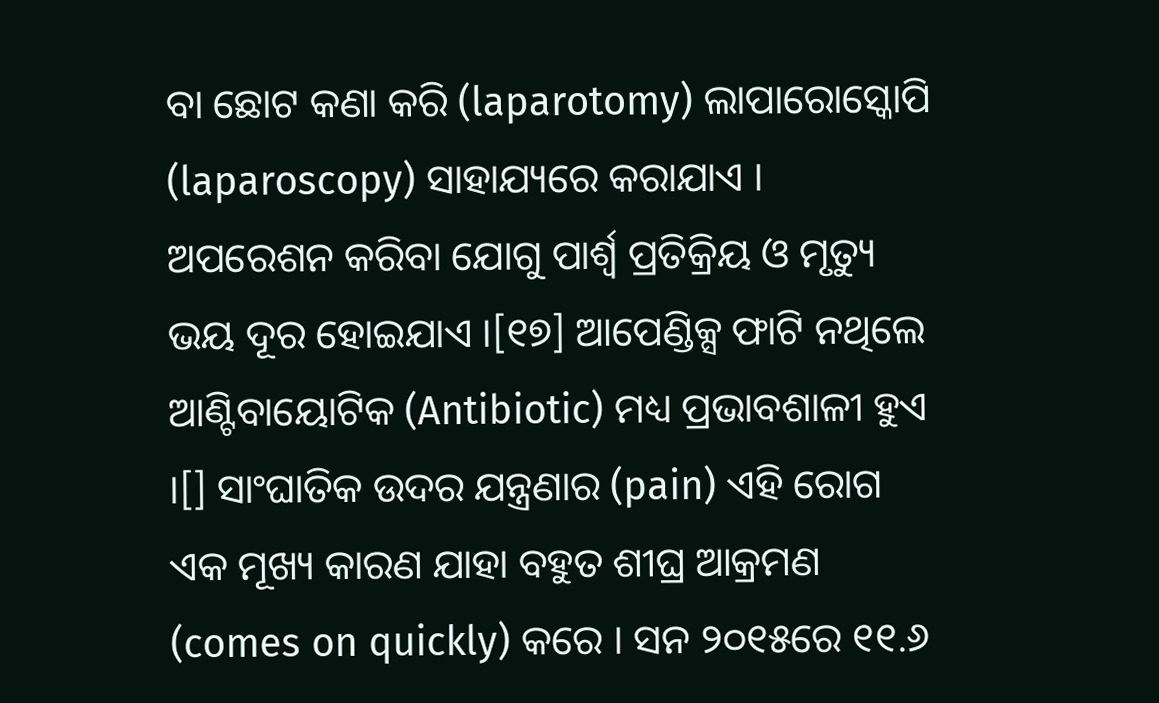ବା ଛୋଟ କଣା କରି (laparotomy) ଲାପାରୋସ୍କୋପି (laparoscopy) ସାହାଯ୍ୟରେ କରାଯାଏ । ଅପରେଶନ କରିବା ଯୋଗୁ ପାର୍ଶ୍ୱ ପ୍ରତିକ୍ରିୟ ଓ ମୃତ୍ୟୁ ଭୟ ଦୂର ହୋଇଯାଏ ।[୧୭] ଆପେଣ୍ଡିକ୍ସ ଫାଟି ନଥିଲେ ଆଣ୍ଟିବାୟୋଟିକ (Antibiotic) ମଧ୍ୟ ପ୍ରଭାବଶାଳୀ ହୁଏ ।[] ସାଂଘାତିକ ଉଦର ଯନ୍ତ୍ରଣାର (pain) ଏହି ରୋଗ ଏକ ମୂଖ୍ୟ କାରଣ ଯାହା ବ‌ହୁତ ଶୀଘ୍ର ଆକ୍ରମଣ (comes on quickly) କରେ । ସନ ୨୦୧୫ରେ ୧୧.୬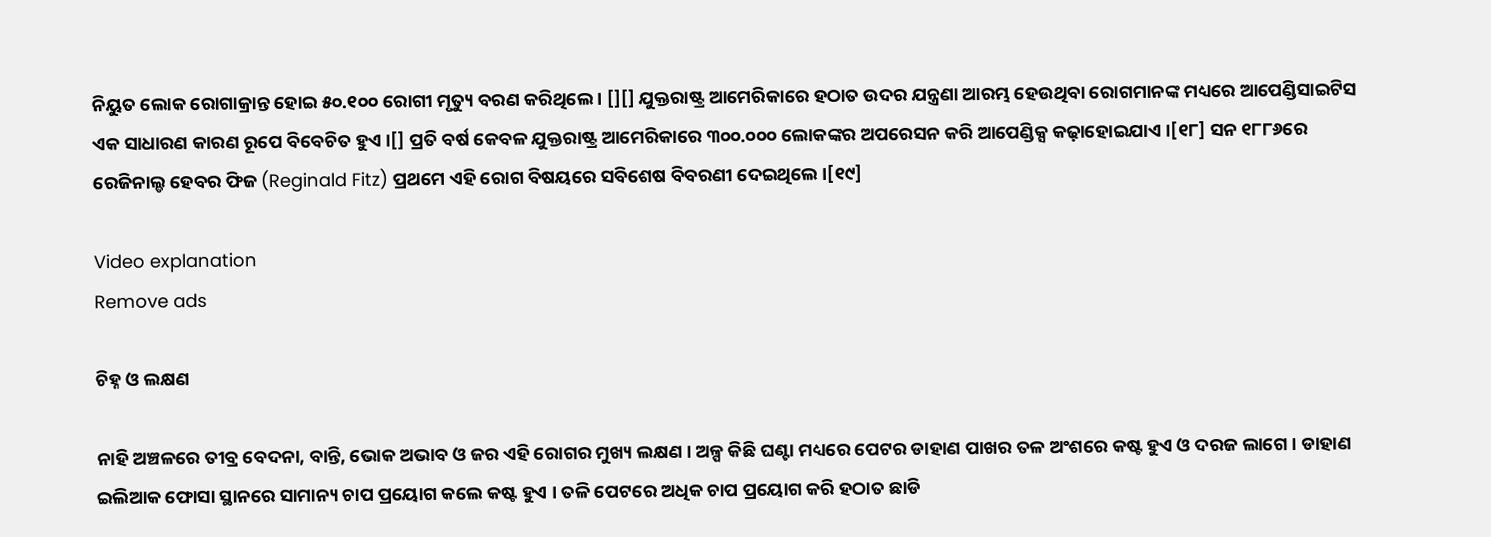ନିୟୁତ ଲୋକ ରୋଗାକ୍ରାନ୍ତ ହୋଇ ୫୦.୧୦୦ ରୋଗୀ ମୃତ୍ୟୁ ବରଣ କରିଥିଲେ । [][] ଯୁକ୍ତରାଷ୍ଟ୍ର ଆମେରିକାରେ ହଠାତ ଉଦର ଯନ୍ତ୍ରଣା ଆରମ୍ଭ ହେଉଥିବା ରୋଗମାନଙ୍କ ମଧ୍ୟରେ ଆପେଣ୍ଡିସାଇଟିସ ଏକ ସାଧାରଣ କାରଣ ରୂପେ ବିବେଚିତ ହୁଏ ।[] ପ୍ରତି ବର୍ଷ କେବଳ ଯୁକ୍ତରାଷ୍ଟ୍ର ଆମେରିକାରେ ୩୦୦.୦୦୦ ଲୋକଙ୍କର ଅପରେସନ କରି ଆପେଣ୍ଡିକ୍ସ କଢ଼ାହୋଇଯାଏ ।[୧୮] ସନ ୧୮୮୬ରେ ରେଜିନାଲ୍ଡ ହେବର ଫିଜ (Reginald Fitz) ପ୍ରଥମେ ଏହି ରୋଗ ବିଷୟରେ ସବିଶେଷ ବିବରଣୀ ଦେଇଥିଲେ ।[୧୯]

Video explanation
Remove ads

ଚିହ୍ନ ଓ ଲକ୍ଷଣ

ନାହି ଅଞ୍ଚଳରେ ତୀବ୍ର ବେଦନା, ବାନ୍ତି, ଭୋକ ଅଭାବ ଓ ଜର ଏହି ରୋଗର ମୁଖ୍ୟ ଲକ୍ଷଣ । ଅଳ୍ପ କିଛି ଘଣ୍ଟା ମଧ୍ୟରେ ପେଟର ଡାହାଣ ପାଖର ତଳ ଅଂଶରେ କଷ୍ଟ ହୁଏ ଓ ଦରଜ ଲାଗେ । ଡାହାଣ ଇଲିଆକ ଫୋସା ସ୍ଥାନରେ ସାମାନ୍ୟ ଚାପ ପ୍ରୟୋଗ କଲେ କଷ୍ଟ ହୁଏ । ତଳି ପେଟରେ ଅଧିକ ଚାପ ପ୍ରୟୋଗ କରି ହଠାତ ଛାଡି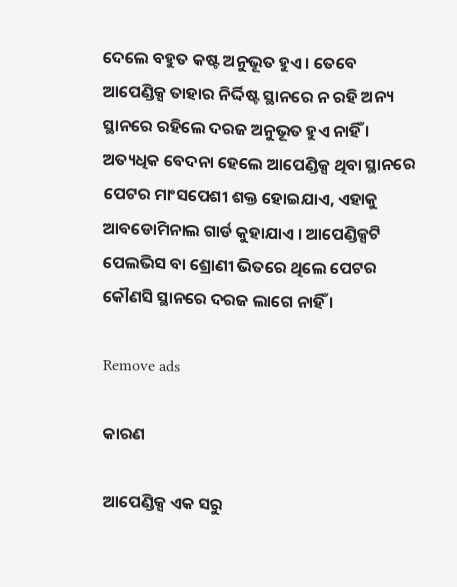ଦେଲେ ବହୁତ କଷ୍ଟ ଅନୁଭୂତ ହୁଏ । ତେବେ ଆପେଣ୍ଡିକ୍ସ ତାହାର ନିର୍ଦ୍ଦିଷ୍ଟ ସ୍ଥାନରେ ନ ରହି ଅନ୍ୟ ସ୍ଥାନରେ ରହିଲେ ଦରଜ ଅନୁଭୂତ ହୁଏ ନାହିଁ । ଅତ୍ୟଧିକ ବେଦନା ହେଲେ ଆପେଣ୍ଡିକ୍ସ ଥିବା ସ୍ଥାନରେ ପେଟର ମାଂସପେଶୀ ଶକ୍ତ ହୋଇଯାଏ, ଏହାକୁ ଆବଡୋମିନାଲ ଗାର୍ଡ କୁହାଯାଏ । ଆପେଣ୍ଡିକ୍ସଟି ପେଲଭିସ ବା ଶ୍ରୋଣୀ ଭିତରେ ଥିଲେ ପେଟର କୌଣସି ସ୍ଥାନରେ ଦରଜ ଲାଗେ ନାହିଁ ।

Remove ads

କାରଣ

ଆପେଣ୍ଡିକ୍ସ ଏକ ସରୁ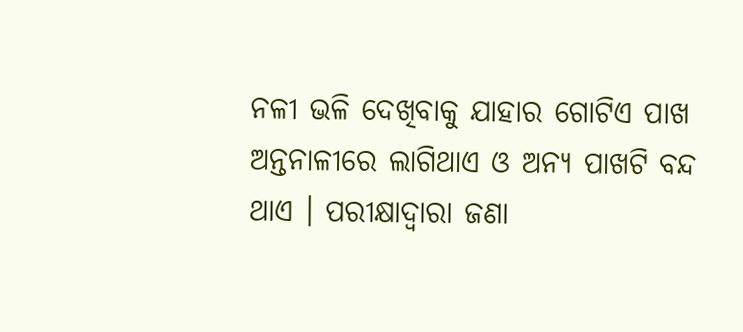ନଳୀ ଭଳି ଦେଖିବାକୁ ଯାହାର ଗୋଟିଏ ପାଖ ଅନ୍ତନାଳୀରେ ଲାଗିଥାଏ ଓ ଅନ୍ୟ ପାଖଟି ବନ୍ଦ ଥାଏ । ପରୀକ୍ଷାଦ୍ୱାରା ଜଣା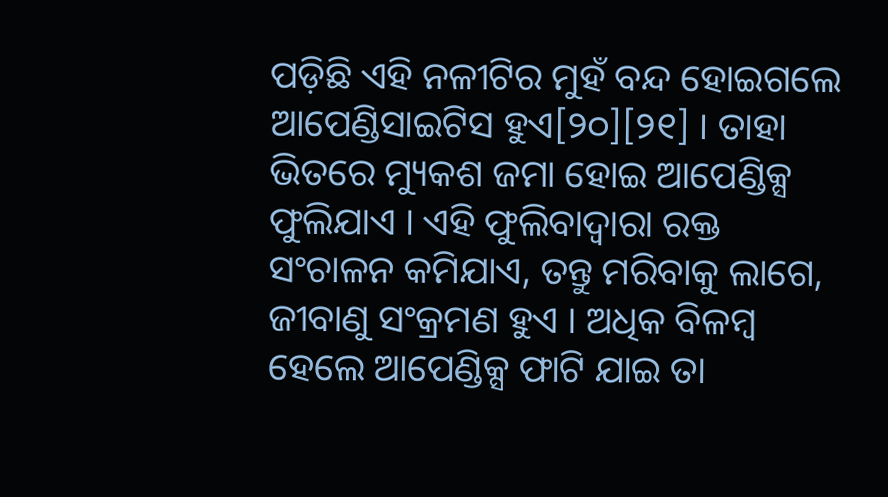ପଡ଼ିଛି ଏହି ନଳୀଟିର ମୁହଁ ବନ୍ଦ ହୋଇଗଲେ ଆପେଣ୍ଡିସାଇଟିସ ହୁଏ[୨୦][୨୧] । ତାହା ଭିତରେ ମ୍ୟୁକଶ ଜମା ହୋଇ ଆପେଣ୍ଡିକ୍ସ ଫୁଲିଯାଏ । ଏହି ଫୁଲିବାଦ୍ୱାରା ରକ୍ତ ସଂଚାଳନ କମିଯାଏ, ତନ୍ତୁ ମରିବାକୁ ଲାଗେ, ଜୀବାଣୁ ସଂକ୍ରମଣ ହୁଏ । ଅଧିକ ବିଳମ୍ବ ହେଲେ ଆପେଣ୍ଡିକ୍ସ ଫାଟି ଯାଇ ତା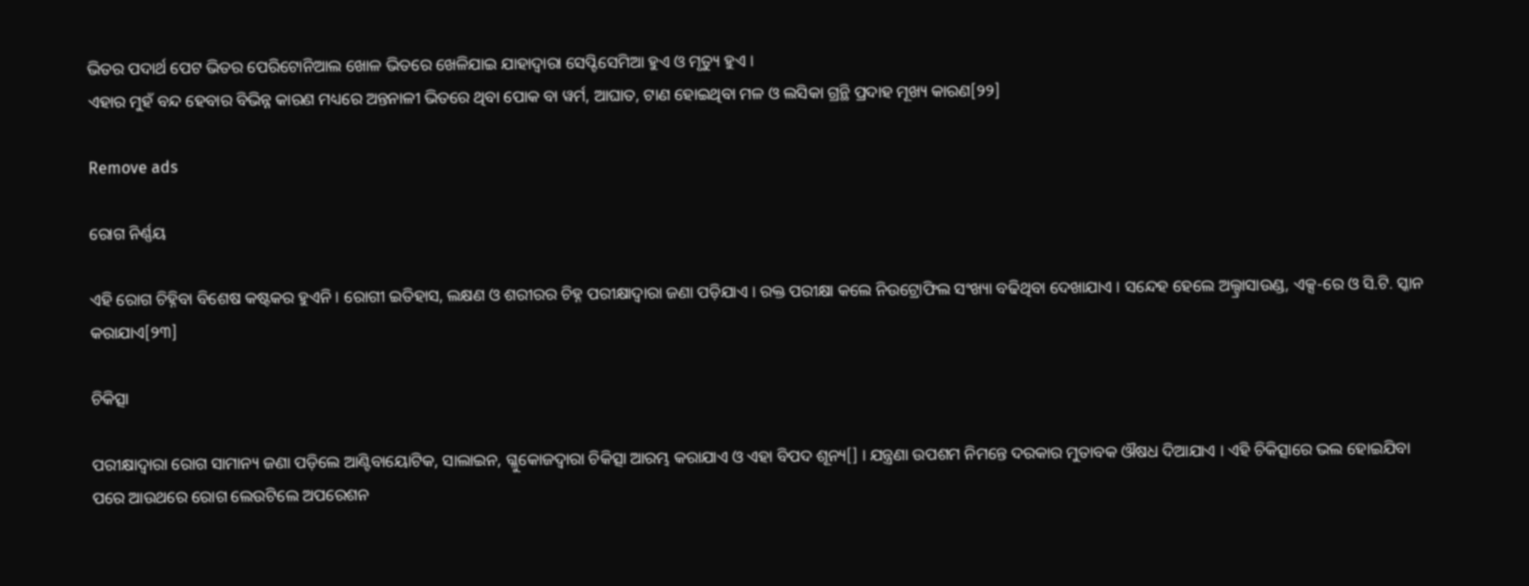ଭିତର ପଦାର୍ଥ ପେଟ ଭିତର ପେରିଟୋନିଆଲ ଖୋଳ ଭିତରେ ଖେଳିଯାଇ ଯାହାଦ୍ୱାରା ସେପ୍ଟିସେମିଆ ହୁଏ ଓ ମୃତ୍ୟୁ ହୁଏ ।
ଏହାର ମୁହଁ ବନ୍ଦ ହେବାର ବିଭିନ୍ନ କାରଣ ମଧ୍ୟରେ ଅନ୍ତନାଳୀ ଭିତରେ ଥିବା ପୋକ ବା ୱର୍ମ, ଆଘାତ, ଟାଣ ହୋଇଥିବା ମଳ ଓ ଲସିକା ଗ୍ରନ୍ଥି ପ୍ରଦାହ ମୂଖ୍ୟ କାରଣ[୨୨]

Remove ads

ରୋଗ ନିର୍ଣ୍ଣୟ

ଏହି ରୋଗ ଚିହ୍ନିବା ବିଶେଷ କଷ୍ଟକର ହୁଏନି । ରୋଗୀ ଇତିହାସ, ଲକ୍ଷଣ ଓ ଶରୀରର ଚିହ୍ନ ପରୀକ୍ଷାଦ୍ୱାରା ଜଣା ପଡ଼ିଯାଏ । ରକ୍ତ ପରୀକ୍ଷା କଲେ ନିଉଟ୍ରୋଫିଲ ସଂଖ୍ୟା ବଢିଥିବା ଦେଖାଯାଏ । ସନ୍ଦେହ ହେଲେ ଅଲ୍ଟ୍ରାସାଉଣ୍ଡ, ଏକ୍ସ-ରେ ଓ ସି.ଟି. ସ୍କାନ କରାଯାଏ[୨୩]

ଚିକିତ୍ସା

ପରୀକ୍ଷାଦ୍ୱାରା ରୋଗ ସାମାନ୍ୟ ଜଣା ପଡ଼ିଲେ ଆଣ୍ଟିବାୟୋଟିକ, ସାଲାଇନ, ଗ୍ଳୁକୋଜଦ୍ୱାରା ଚିକିତ୍ସା ଆରମ୍ଭ କରାଯାଏ ଓ ଏହା ବିପଦ ଶୂନ୍ୟ[] । ଯନ୍ତ୍ରଣା ଉପଶମ ନିମନ୍ତେ ଦରକାର ମୁତାବକ ଔଷଧ ଦିଆଯାଏ । ଏହି ଚିକିତ୍ସାରେ ଭଲ ହୋଇଯିବା ପରେ ଆଉଥରେ ରୋଗ ଲେଉଟିଲେ ଅପରେଶନ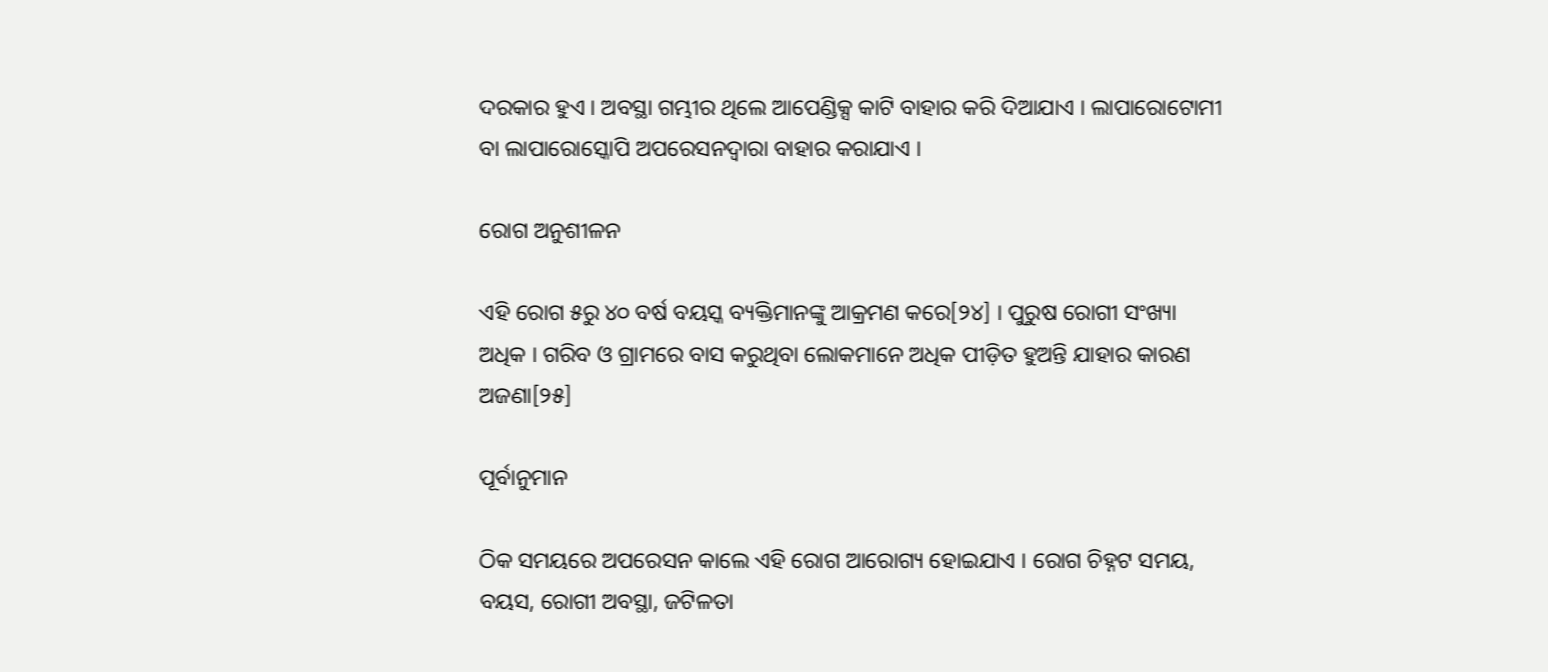ଦରକାର ହୁଏ । ଅବସ୍ଥା ଗମ୍ଭୀର ଥିଲେ ଆପେଣ୍ଡିକ୍ସ କାଟି ବାହାର କରି ଦିଆଯାଏ । ଲାପାରୋଟୋମୀ ବା ଲାପାରୋସ୍କୋପି ଅପରେସନଦ୍ୱାରା ବାହାର କରାଯାଏ ।

ରୋଗ ଅନୁଶୀଳନ

ଏହି ରୋଗ ୫ରୁ ୪୦ ବର୍ଷ ବୟସ୍କ ବ୍ୟକ୍ତିମାନଙ୍କୁ ଆକ୍ରମଣ କରେ[୨୪] । ପୁରୁଷ ରୋଗୀ ସଂଖ୍ୟା ଅଧିକ । ଗରିବ ଓ ଗ୍ରାମରେ ବାସ କରୁଥିବା ଲୋକମାନେ ଅଧିକ ପୀଡ଼ିତ ହୁଅନ୍ତି ଯାହାର କାରଣ ଅଜଣା[୨୫]

ପୂର୍ବାନୁମାନ

ଠିକ ସମୟରେ ଅପରେସନ କାଲେ ଏହି ରୋଗ ଆରୋଗ୍ୟ ହୋଇଯାଏ । ରୋଗ ଚିହ୍ନଟ ସମୟ, ବୟସ, ରୋଗୀ ଅବସ୍ଥା, ଜଟିଳତା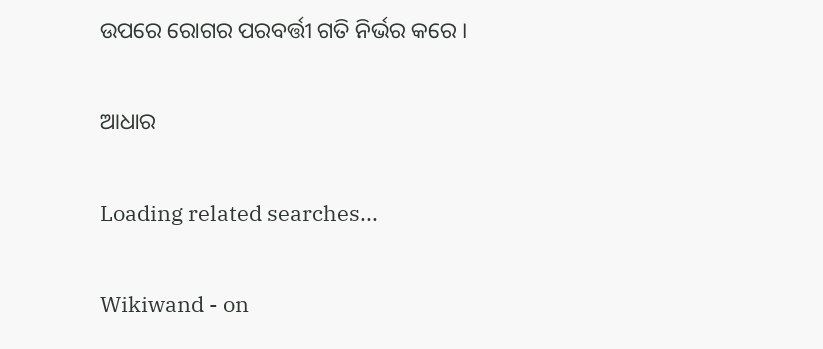ଉପରେ ରୋଗର ପରବର୍ତ୍ତୀ ଗତି ନିର୍ଭର କରେ ।

ଆଧାର

Loading related searches...

Wikiwand - on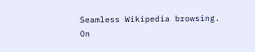Seamless Wikipedia browsing. On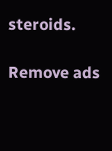steroids.

Remove ads